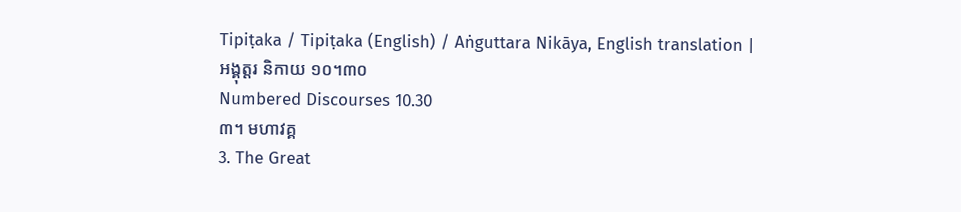Tipiṭaka / Tipiṭaka (English) / Aṅguttara Nikāya, English translation |
អង្គុត្តរ និកាយ ១០។៣០
Numbered Discourses 10.30
៣។ មហាវគ្គ
3. The Great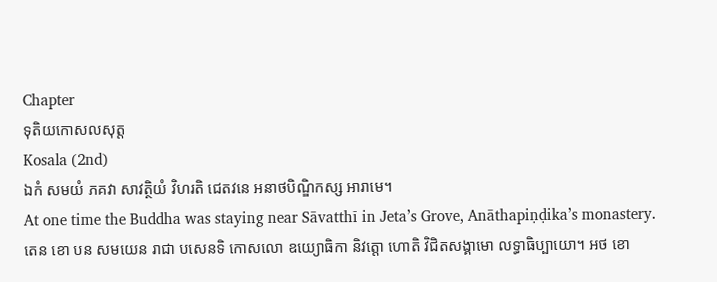Chapter
ទុតិយកោសលសុត្ត
Kosala (2nd)
ឯកំ សមយំ ភគវា សាវត្ថិយំ វិហរតិ ជេតវនេ អនាថបិណ្ឌិកស្ស អារាមេ។
At one time the Buddha was staying near Sāvatthī in Jeta’s Grove, Anāthapiṇḍika’s monastery.
តេន ខោ បន សមយេន រាជា បសេនទិ កោសលោ ឧយ្យោធិកា និវត្តោ ហោតិ វិជិតសង្គាមោ លទ្ធាធិប្បាយោ។ អថ ខោ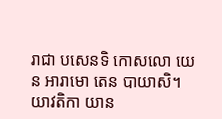រាជា បសេនទិ កោសលោ យេន អារាមោ តេន បាយាសិ។ យាវតិកា យាន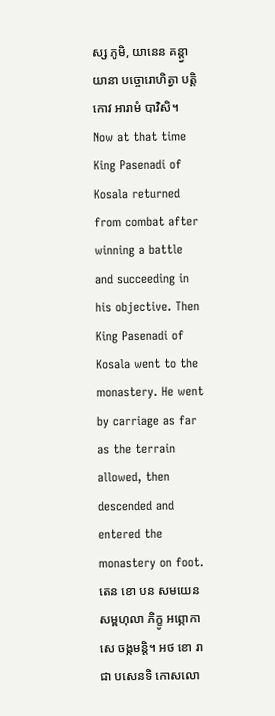ស្ស ភូមិ, យានេន គន្ត្វា យានា បច្ចោរោហិត្វា បត្តិកោវ អារាមំ បាវិសិ។
Now at that time King Pasenadi of Kosala returned from combat after winning a battle and succeeding in his objective. Then King Pasenadi of Kosala went to the monastery. He went by carriage as far as the terrain allowed, then descended and entered the monastery on foot.
តេន ខោ បន សមយេន សម្ពហុលា ភិក្ខូ អព្ភោកាសេ ចង្កមន្តិ។ អថ ខោ រាជា បសេនទិ កោសលោ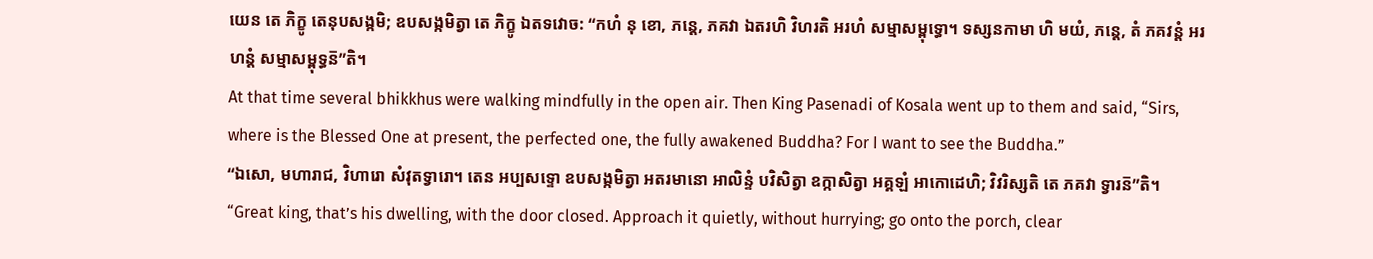យេន តេ ភិក្ខូ តេនុបសង្កមិ; ឧបសង្កមិត្វា តេ ភិក្ខូ ឯតទវោច: “កហំ នុ ខោ, ភន្តេ, ភគវា ឯតរហិ វិហរតិ អរហំ សម្មាសម្ពុទ្ធោ។ ទស្សនកាមា ហិ មយំ, ភន្តេ, តំ ភគវន្តំ អរហន្តំ សម្មាសម្ពុទ្ធន៑”តិ។
At that time several bhikkhus were walking mindfully in the open air. Then King Pasenadi of Kosala went up to them and said, “Sirs, where is the Blessed One at present, the perfected one, the fully awakened Buddha? For I want to see the Buddha.”
“ឯសោ, មហារាជ, វិហារោ សំវុតទ្វារោ។ តេន អប្បសទ្ទោ ឧបសង្កមិត្វា អតរមានោ អាលិន្ទំ បវិសិត្វា ឧក្កាសិត្វា អគ្គឡំ អាកោដេហិ; វិវរិស្សតិ តេ ភគវា ទ្វារន៑”តិ។
“Great king, that’s his dwelling, with the door closed. Approach it quietly, without hurrying; go onto the porch, clear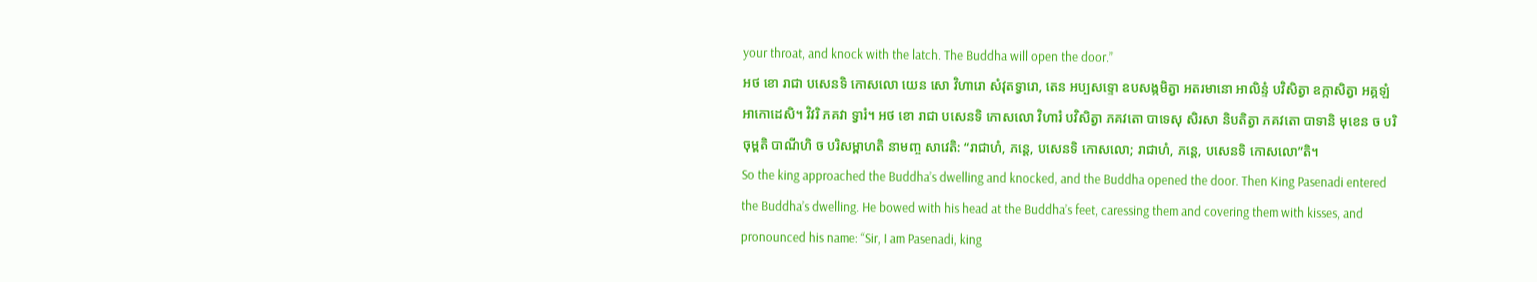your throat, and knock with the latch. The Buddha will open the door.”
អថ ខោ រាជា បសេនទិ កោសលោ យេន សោ វិហារោ សំវុតទ្វារោ, តេន អប្បសទ្ទោ ឧបសង្កមិត្វា អតរមានោ អាលិន្ទំ បវិសិត្វា ឧក្កាសិត្វា អគ្គឡំ អាកោដេសិ។ វិវរិ ភគវា ទ្វារំ។ អថ ខោ រាជា បសេនទិ កោសលោ វិហារំ បវិសិត្វា ភគវតោ បាទេសុ សិរសា និបតិត្វា ភគវតោ បាទានិ មុខេន ច បរិចុម្ពតិ បាណីហិ ច បរិសម្ពាហតិ នាមញ្ច សាវេតិ: “រាជាហំ, ភន្តេ, បសេនទិ កោសលោ; រាជាហំ, ភន្តេ, បសេនទិ កោសលោ”តិ។
So the king approached the Buddha’s dwelling and knocked, and the Buddha opened the door. Then King Pasenadi entered the Buddha’s dwelling. He bowed with his head at the Buddha’s feet, caressing them and covering them with kisses, and pronounced his name: “Sir, I am Pasenadi, king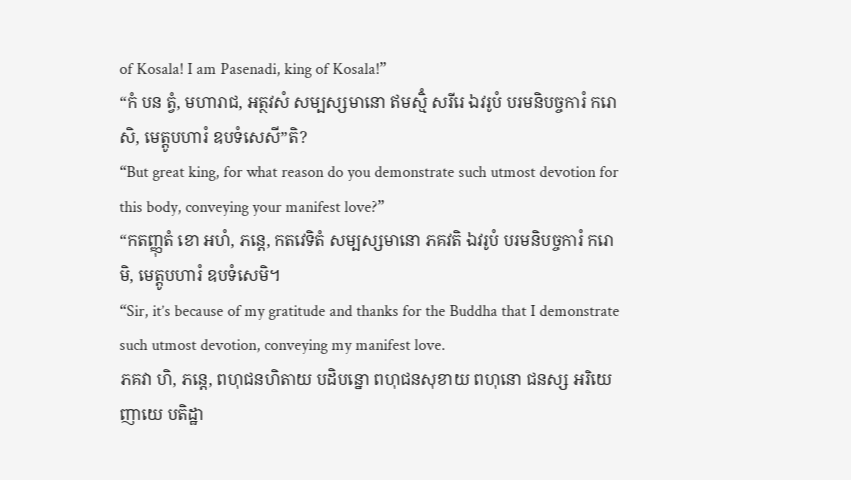of Kosala! I am Pasenadi, king of Kosala!”
“កំ បន ត្វំ, មហារាជ, អត្ថវសំ សម្បស្សមានោ ឥមស្មិំ សរីរេ ឯវរូបំ បរមនិបច្ចការំ ករោសិ, មេត្តូបហារំ ឧបទំសេសី”តិ?
“But great king, for what reason do you demonstrate such utmost devotion for this body, conveying your manifest love?”
“កតញ្ញុតំ ខោ អហំ, ភន្តេ, កតវេទិតំ សម្បស្សមានោ ភគវតិ ឯវរូបំ បរមនិបច្ចការំ ករោមិ, មេត្តូបហារំ ឧបទំសេមិ។
“Sir, it’s because of my gratitude and thanks for the Buddha that I demonstrate such utmost devotion, conveying my manifest love.
ភគវា ហិ, ភន្តេ, ពហុជនហិតាយ បដិបន្នោ ពហុជនសុខាយ ពហុនោ ជនស្ស អរិយេ ញាយេ បតិដ្ឋា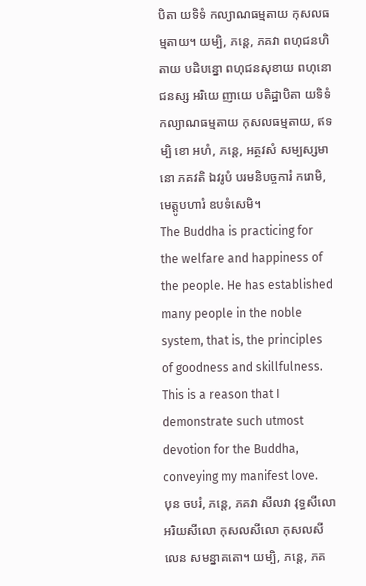បិតា យទិទំ កល្យាណធម្មតាយ កុសលធម្មតាយ។ យម្បិ, ភន្តេ, ភគវា ពហុជនហិតាយ បដិបន្នោ ពហុជនសុខាយ ពហុនោ ជនស្ស អរិយេ ញាយេ បតិដ្ឋាបិតា យទិទំ កល្យាណធម្មតាយ កុសលធម្មតាយ, ឥទម្បិ ខោ អហំ, ភន្តេ, អត្ថវសំ សម្បស្សមានោ ភគវតិ ឯវរូបំ បរមនិបច្ចការំ ករោមិ, មេត្តូបហារំ ឧបទំសេមិ។
The Buddha is practicing for the welfare and happiness of the people. He has established many people in the noble system, that is, the principles of goodness and skillfulness. This is a reason that I demonstrate such utmost devotion for the Buddha, conveying my manifest love.
បុន ចបរំ, ភន្តេ, ភគវា សីលវា វុទ្ធសីលោ អរិយសីលោ កុសលសីលោ កុសលសីលេន សមន្នាគតោ។ យម្បិ, ភន្តេ, ភគ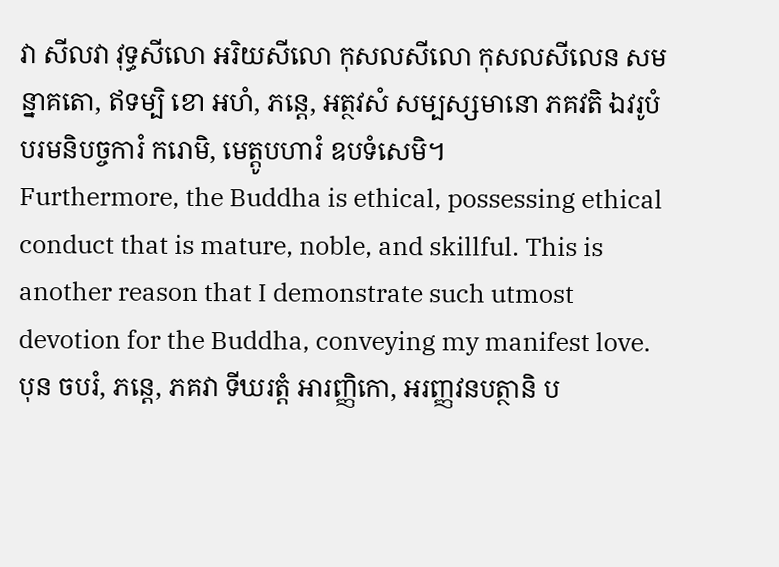វា សីលវា វុទ្ធសីលោ អរិយសីលោ កុសលសីលោ កុសលសីលេន សមន្នាគតោ, ឥទម្បិ ខោ អហំ, ភន្តេ, អត្ថវសំ សម្បស្សមានោ ភគវតិ ឯវរូបំ បរមនិបច្ចការំ ករោមិ, មេត្តូបហារំ ឧបទំសេមិ។
Furthermore, the Buddha is ethical, possessing ethical conduct that is mature, noble, and skillful. This is another reason that I demonstrate such utmost devotion for the Buddha, conveying my manifest love.
បុន ចបរំ, ភន្តេ, ភគវា ទីឃរត្តំ អារញ្ញិកោ, អរញ្ញវនបត្ថានិ ប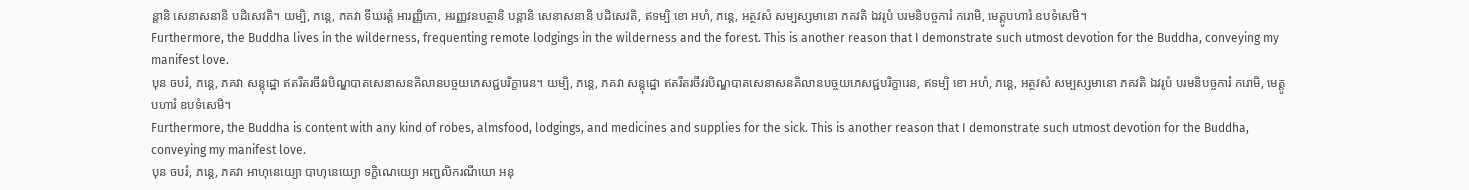ន្តានិ សេនាសនានិ បដិសេវតិ។ យម្បិ, ភន្តេ, ភគវា ទីឃរត្តំ អារញ្ញិកោ, អរញ្ញវនបត្ថានិ បន្តានិ សេនាសនានិ បដិសេវតិ, ឥទម្បិ ខោ អហំ, ភន្តេ, អត្ថវសំ សម្បស្សមានោ ភគវតិ ឯវរូបំ បរមនិបច្ចការំ ករោមិ, មេត្តូបហារំ ឧបទំសេមិ។
Furthermore, the Buddha lives in the wilderness, frequenting remote lodgings in the wilderness and the forest. This is another reason that I demonstrate such utmost devotion for the Buddha, conveying my manifest love.
បុន ចបរំ, ភន្តេ, ភគវា សន្តុដ្ឋោ ឥតរីតរចីវរបិណ្ឌបាតសេនាសនគិលានបច្ចយភេសជ្ជបរិក្ខារេន។ យម្បិ, ភន្តេ, ភគវា សន្តុដ្ឋោ ឥតរីតរចីវរបិណ្ឌបាតសេនាសនគិលានបច្ចយភេសជ្ជបរិក្ខារេន, ឥទម្បិ ខោ អហំ, ភន្តេ, អត្ថវសំ សម្បស្សមានោ ភគវតិ ឯវរូបំ បរមនិបច្ចការំ ករោមិ, មេត្តូបហារំ ឧបទំសេមិ។
Furthermore, the Buddha is content with any kind of robes, almsfood, lodgings, and medicines and supplies for the sick. This is another reason that I demonstrate such utmost devotion for the Buddha, conveying my manifest love.
បុន ចបរំ, ភន្តេ, ភគវា អាហុនេយ្យោ បាហុនេយ្យោ ទក្ខិណេយ្យោ អញ្ជលិករណីយោ អនុ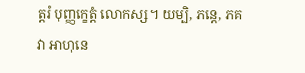ត្តរំ បុញ្ញក្ខេត្តំ លោកស្ស។ យម្បិ, ភន្តេ, ភគវា អាហុនេ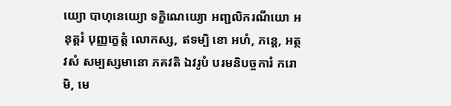យ្យោ បាហុនេយ្យោ ទក្ខិណេយ្យោ អញ្ជលិករណីយោ អនុត្តរំ បុញ្ញក្ខេត្តំ លោកស្ស, ឥទម្បិ ខោ អហំ, ភន្តេ, អត្ថវសំ សម្បស្សមានោ ភគវតិ ឯវរូបំ បរមនិបច្ចការំ ករោមិ, មេ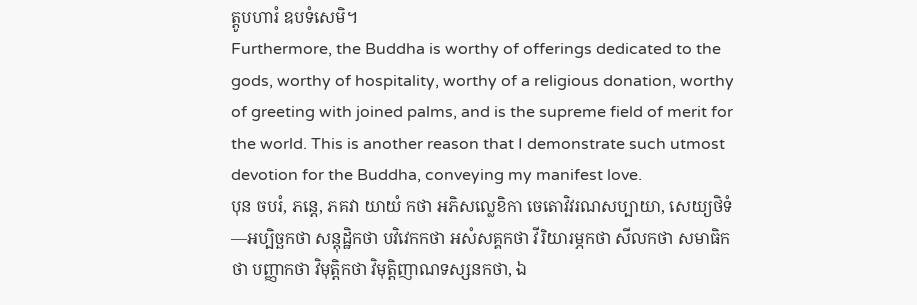ត្តូបហារំ ឧបទំសេមិ។
Furthermore, the Buddha is worthy of offerings dedicated to the gods, worthy of hospitality, worthy of a religious donation, worthy of greeting with joined palms, and is the supreme field of merit for the world. This is another reason that I demonstrate such utmost devotion for the Buddha, conveying my manifest love.
បុន ចបរំ, ភន្តេ, ភគវា យាយំ កថា អភិសល្លេខិកា ចេតោវិវរណសប្បាយា, សេយ្យថិទំ—អប្បិច្ឆកថា សន្តុដ្ឋិកថា បវិវេកកថា អសំសគ្គកថា វីរិយារម្ភកថា សីលកថា សមាធិកថា បញ្ញាកថា វិមុត្តិកថា វិមុត្តិញាណទស្សនកថា, ឯ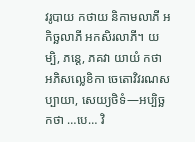វរូបាយ កថាយ និកាមលាភី អកិច្ឆលាភី អកសិរលាភី។ យម្បិ, ភន្តេ, ភគវា យាយំ កថា អភិសល្លេខិកា ចេតោវិវរណសប្បាយា, សេយ្យថិទំ—អប្បិច្ឆកថា …បេ… វិ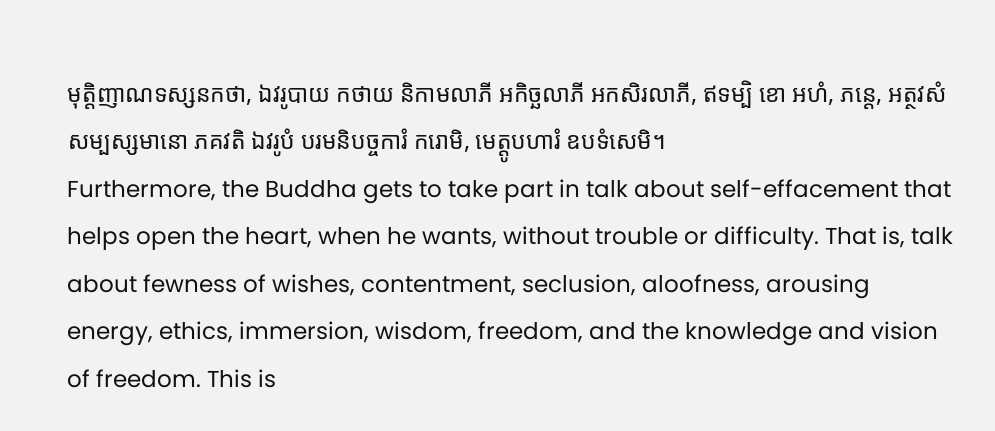មុត្តិញាណទស្សនកថា, ឯវរូបាយ កថាយ និកាមលាភី អកិច្ឆលាភី អកសិរលាភី, ឥទម្បិ ខោ អហំ, ភន្តេ, អត្ថវសំ សម្បស្សមានោ ភគវតិ ឯវរូបំ បរមនិបច្ចការំ ករោមិ, មេត្តូបហារំ ឧបទំសេមិ។
Furthermore, the Buddha gets to take part in talk about self-effacement that helps open the heart, when he wants, without trouble or difficulty. That is, talk about fewness of wishes, contentment, seclusion, aloofness, arousing energy, ethics, immersion, wisdom, freedom, and the knowledge and vision of freedom. This is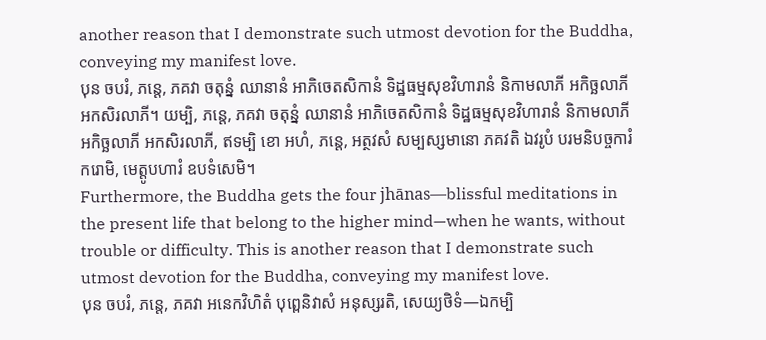another reason that I demonstrate such utmost devotion for the Buddha, conveying my manifest love.
បុន ចបរំ, ភន្តេ, ភគវា ចតុន្នំ ឈានានំ អាភិចេតសិកានំ ទិដ្ឋធម្មសុខវិហារានំ និកាមលាភី អកិច្ឆលាភី អកសិរលាភី។ យម្បិ, ភន្តេ, ភគវា ចតុន្នំ ឈានានំ អាភិចេតសិកានំ ទិដ្ឋធម្មសុខវិហារានំ និកាមលាភី អកិច្ឆលាភី អកសិរលាភី, ឥទម្បិ ខោ អហំ, ភន្តេ, អត្ថវសំ សម្បស្សមានោ ភគវតិ ឯវរូបំ បរមនិបច្ចការំ ករោមិ, មេត្តូបហារំ ឧបទំសេមិ។
Furthermore, the Buddha gets the four jhānas—blissful meditations in the present life that belong to the higher mind—when he wants, without trouble or difficulty. This is another reason that I demonstrate such utmost devotion for the Buddha, conveying my manifest love.
បុន ចបរំ, ភន្តេ, ភគវា អនេកវិហិតំ បុព្ពេនិវាសំ អនុស្សរតិ, សេយ្យថិទំ—ឯកម្បិ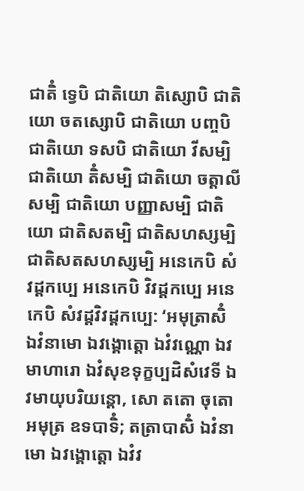ជាតិំ ទ្វេបិ ជាតិយោ តិស្សោបិ ជាតិយោ ចតស្សោបិ ជាតិយោ បញ្ចបិ ជាតិយោ ទសបិ ជាតិយោ វីសម្បិ ជាតិយោ តិំសម្បិ ជាតិយោ ចត្តាលីសម្បិ ជាតិយោ បញ្ញាសម្បិ ជាតិយោ ជាតិសតម្បិ ជាតិសហស្សម្បិ ជាតិសតសហស្សម្បិ អនេកេបិ សំវដ្ដកប្បេ អនេកេបិ វិវដ្ដកប្បេ អនេកេបិ សំវដ្ដវិវដ្ដកប្បេ: ‘អមុត្រាសិំ ឯវំនាមោ ឯវង្គោត្តោ ឯវំវណ្ណោ ឯវមាហារោ ឯវំសុខទុក្ខប្បដិសំវេទី ឯវមាយុបរិយន្តោ, សោ តតោ ចុតោ អមុត្រ ឧទបាទិំ; តត្រាបាសិំ ឯវំនាមោ ឯវង្គោត្តោ ឯវំវ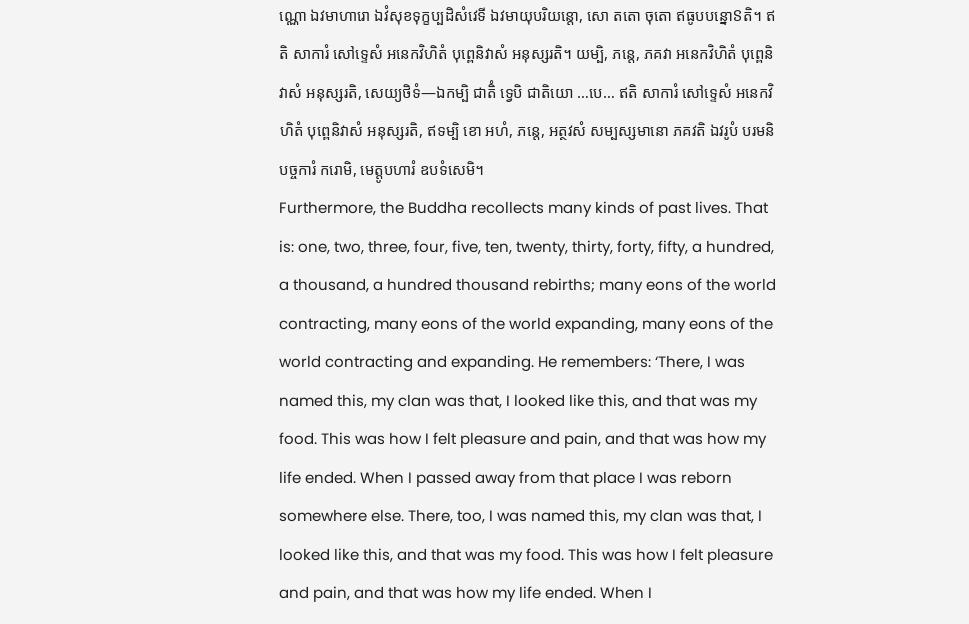ណ្ណោ ឯវមាហារោ ឯវំសុខទុក្ខប្បដិសំវេទី ឯវមាយុបរិយន្តោ, សោ តតោ ចុតោ ឥធូបបន្នោៜតិ។ ឥតិ សាការំ សៅទ្ទេសំ អនេកវិហិតំ បុព្ពេនិវាសំ អនុស្សរតិ។ យម្បិ, ភន្តេ, ភគវា អនេកវិហិតំ បុព្ពេនិវាសំ អនុស្សរតិ, សេយ្យថិទំ—ឯកម្បិ ជាតិំ ទ្វេបិ ជាតិយោ …បេ… ឥតិ សាការំ សៅទ្ទេសំ អនេកវិហិតំ បុព្ពេនិវាសំ អនុស្សរតិ, ឥទម្បិ ខោ អហំ, ភន្តេ, អត្ថវសំ សម្បស្សមានោ ភគវតិ ឯវរូបំ បរមនិបច្ចការំ ករោមិ, មេត្តូបហារំ ឧបទំសេមិ។
Furthermore, the Buddha recollects many kinds of past lives. That is: one, two, three, four, five, ten, twenty, thirty, forty, fifty, a hundred, a thousand, a hundred thousand rebirths; many eons of the world contracting, many eons of the world expanding, many eons of the world contracting and expanding. He remembers: ‘There, I was named this, my clan was that, I looked like this, and that was my food. This was how I felt pleasure and pain, and that was how my life ended. When I passed away from that place I was reborn somewhere else. There, too, I was named this, my clan was that, I looked like this, and that was my food. This was how I felt pleasure and pain, and that was how my life ended. When I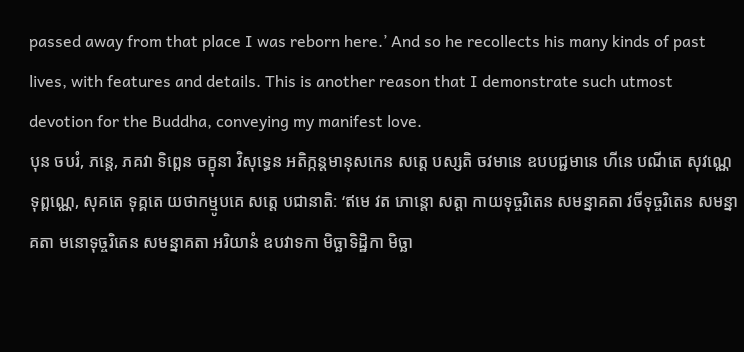passed away from that place I was reborn here.’ And so he recollects his many kinds of past lives, with features and details. This is another reason that I demonstrate such utmost devotion for the Buddha, conveying my manifest love.
បុន ចបរំ, ភន្តេ, ភគវា ទិព្ពេន ចក្ខុនា វិសុទ្ធេន អតិក្កន្តមានុសកេន សត្តេ បស្សតិ ចវមានេ ឧបបជ្ជមានេ ហីនេ បណីតេ សុវណ្ណេ ទុព្ពណ្ណេ, សុគតេ ទុគ្គតេ យថាកម្មូបគេ សត្តេ បជានាតិ: ‘ឥមេ វត ភោន្តោ សត្តា កាយទុច្ចរិតេន សមន្នាគតា វចីទុច្ចរិតេន សមន្នាគតា មនោទុច្ចរិតេន សមន្នាគតា អរិយានំ ឧបវាទកា មិច្ឆាទិដ្ឋិកា មិច្ឆា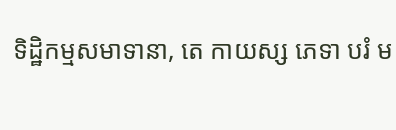ទិដ្ឋិកម្មសមាទានា, តេ កាយស្ស ភេទា បរំ ម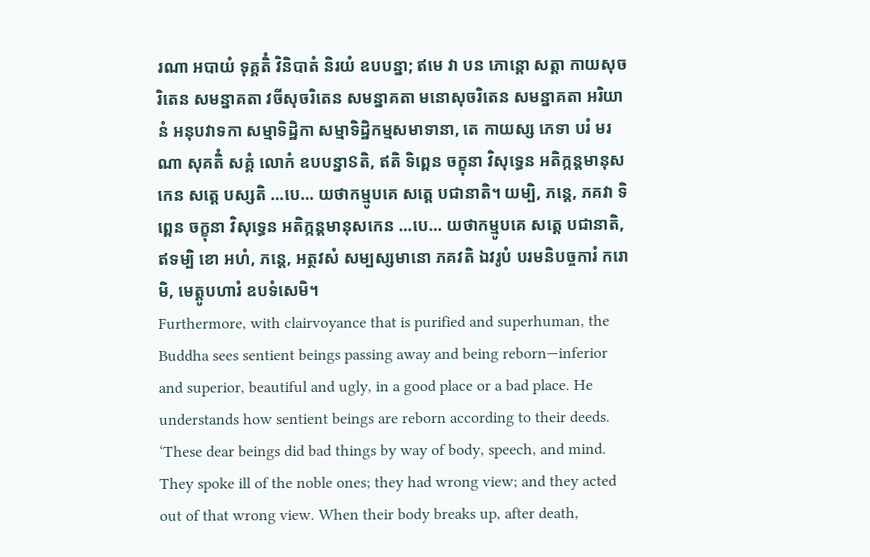រណា អបាយំ ទុគ្គតិំ វិនិបាតំ និរយំ ឧបបន្នា; ឥមេ វា បន ភោន្តោ សត្តា កាយសុចរិតេន សមន្នាគតា វចីសុចរិតេន សមន្នាគតា មនោសុចរិតេន សមន្នាគតា អរិយានំ អនុបវាទកា សម្មាទិដ្ឋិកា សម្មាទិដ្ឋិកម្មសមាទានា, តេ កាយស្ស ភេទា បរំ មរណា សុគតិំ សគ្គំ លោកំ ឧបបន្នាៜតិ, ឥតិ ទិព្ពេន ចក្ខុនា វិសុទ្ធេន អតិក្កន្តមានុសកេន សត្តេ បស្សតិ …បេ… យថាកម្មូបគេ សត្តេ បជានាតិ។ យម្បិ, ភន្តេ, ភគវា ទិព្ពេន ចក្ខុនា វិសុទ្ធេន អតិក្កន្តមានុសកេន …បេ… យថាកម្មូបគេ សត្តេ បជានាតិ, ឥទម្បិ ខោ អហំ, ភន្តេ, អត្ថវសំ សម្បស្សមានោ ភគវតិ ឯវរូបំ បរមនិបច្ចការំ ករោមិ, មេត្តូបហារំ ឧបទំសេមិ។
Furthermore, with clairvoyance that is purified and superhuman, the Buddha sees sentient beings passing away and being reborn—inferior and superior, beautiful and ugly, in a good place or a bad place. He understands how sentient beings are reborn according to their deeds. ‘These dear beings did bad things by way of body, speech, and mind. They spoke ill of the noble ones; they had wrong view; and they acted out of that wrong view. When their body breaks up, after death,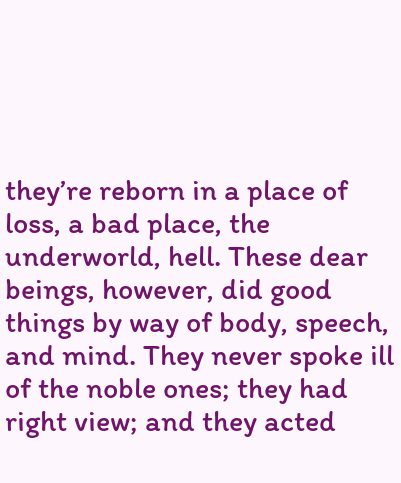they’re reborn in a place of loss, a bad place, the underworld, hell. These dear beings, however, did good things by way of body, speech, and mind. They never spoke ill of the noble ones; they had right view; and they acted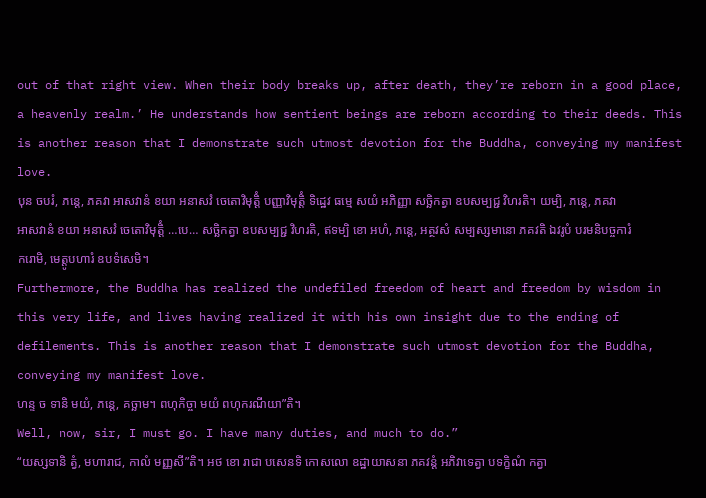out of that right view. When their body breaks up, after death, they’re reborn in a good place, a heavenly realm.’ He understands how sentient beings are reborn according to their deeds. This is another reason that I demonstrate such utmost devotion for the Buddha, conveying my manifest love.
បុន ចបរំ, ភន្តេ, ភគវា អាសវានំ ខយា អនាសវំ ចេតោវិមុត្តិំ បញ្ញាវិមុត្តិំ ទិដ្ឋេវ ធម្មេ សយំ អភិញ្ញា សច្ឆិកត្វា ឧបសម្បជ្ជ វិហរតិ។ យម្បិ, ភន្តេ, ភគវា អាសវានំ ខយា អនាសវំ ចេតោវិមុត្តិំ …បេ… សច្ឆិកត្វា ឧបសម្បជ្ជ វិហរតិ, ឥទម្បិ ខោ អហំ, ភន្តេ, អត្ថវសំ សម្បស្សមានោ ភគវតិ ឯវរូបំ បរមនិបច្ចការំ ករោមិ, មេត្តូបហារំ ឧបទំសេមិ។
Furthermore, the Buddha has realized the undefiled freedom of heart and freedom by wisdom in this very life, and lives having realized it with his own insight due to the ending of defilements. This is another reason that I demonstrate such utmost devotion for the Buddha, conveying my manifest love.
ហន្ទ ច ទានិ មយំ, ភន្តេ, គច្ឆាម។ ពហុកិច្ចា មយំ ពហុករណីយា”តិ។
Well, now, sir, I must go. I have many duties, and much to do.”
“យស្សទានិ ត្វំ, មហារាជ, កាលំ មញ្ញសី”តិ។ អថ ខោ រាជា បសេនទិ កោសលោ ឧដ្ឋាយាសនា ភគវន្តំ អភិវាទេត្វា បទក្ខិណំ កត្វា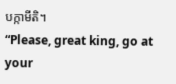បក្កាមីតិ។
“Please, great king, go at your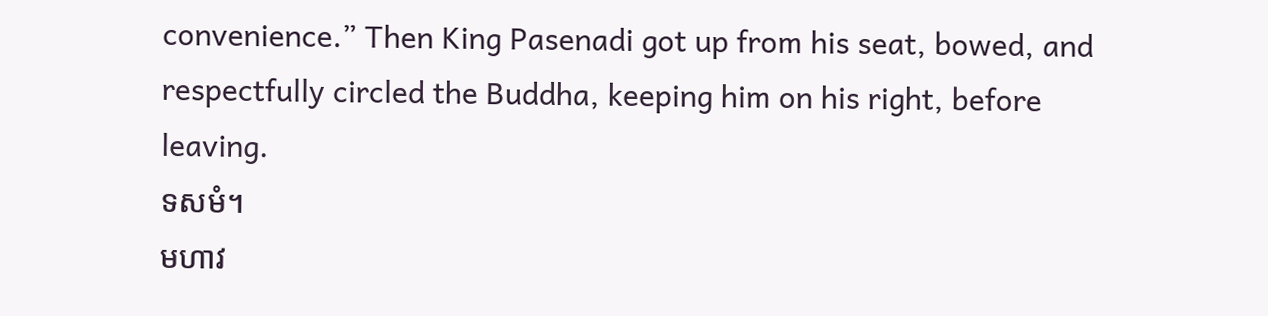convenience.” Then King Pasenadi got up from his seat, bowed, and respectfully circled the Buddha, keeping him on his right, before leaving.
ទសមំ។
មហាវ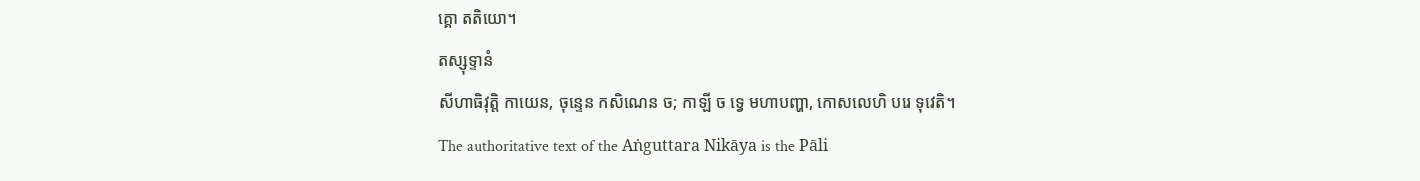គ្គោ តតិយោ។
តស្សុទ្ទានំ
សីហាធិវុត្តិ កាយេន, ចុន្ទេន កសិណេន ច; កាឡី ច ទ្វេ មហាបញ្ហា, កោសលេហិ បរេ ទុវេតិ។
The authoritative text of the Aṅguttara Nikāya is the Pāli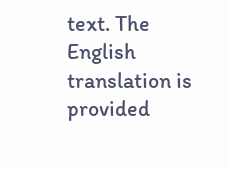text. The English translation is provided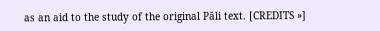as an aid to the study of the original Pāli text. [CREDITS »]